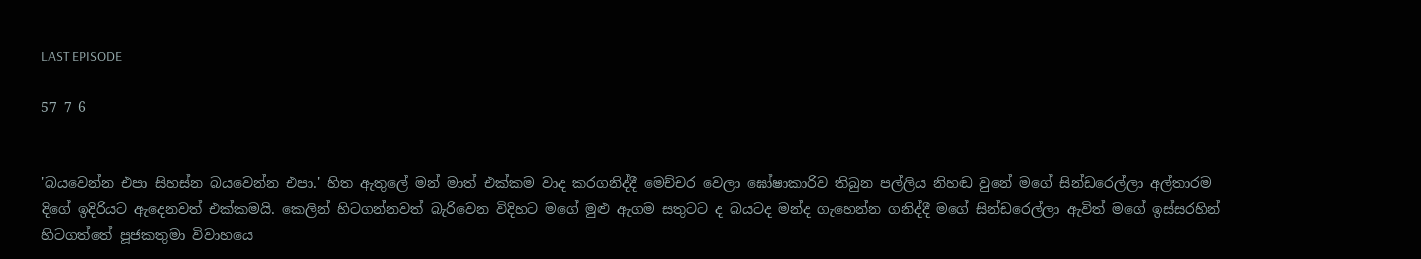LAST EPISODE

57 7 6


'බයවෙන්න එපා සිහස්න බයවෙන්න එපා.' හිත ඇතුලේ මන් මාත් එක්කම වාද කරගනිද්දී මෙච්චර වෙලා ඝෝෂාකාරිව තිබුන පල්ලිය නිහඬ වුනේ මගේ සින්ඩරෙල්ලා අල්තාරම දිගේ ඉදිරියට ඇදෙනවත් එක්කමයි. කෙලින් හිටගන්නවත් බැරිවෙන විදිහට මගේ මුළු ඇගම සතුටට ද බයටද මන්ද ගැහෙන්න ගනිද්දී මගේ සින්ඩරෙල්ලා ඇවිත් මගේ ඉස්සරහින් හිටගත්තේ පූජකතුමා විවාහයෙ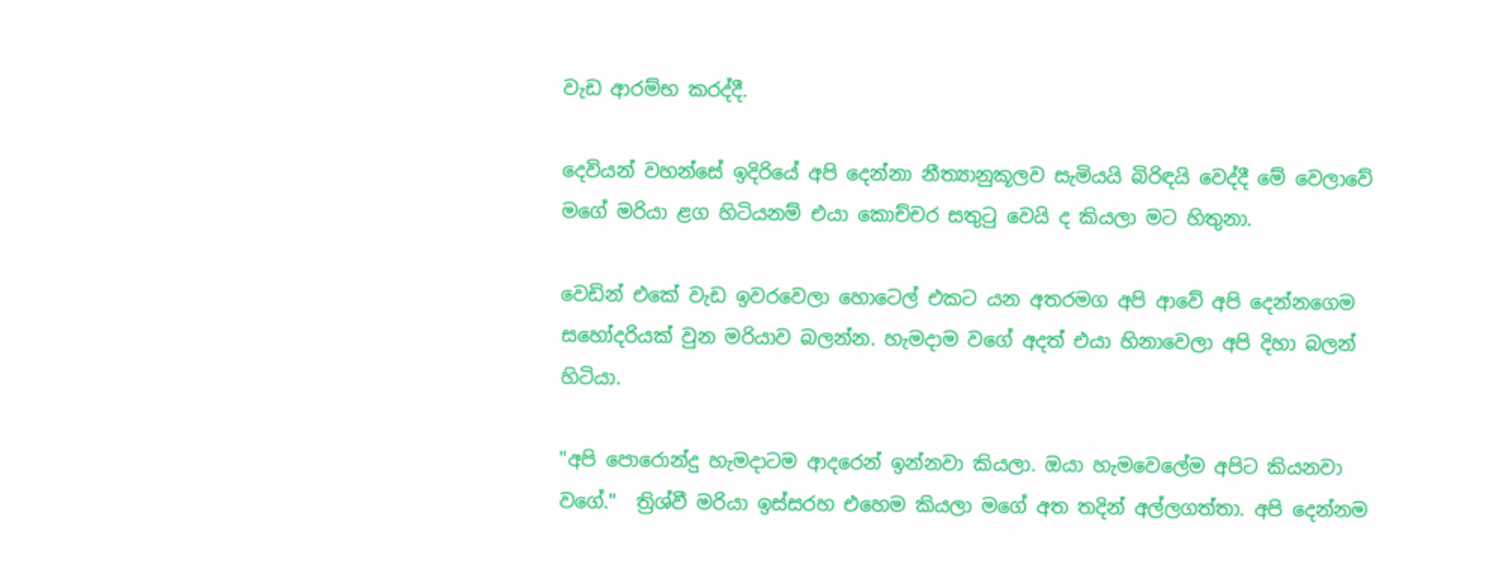වැඩ ආරම්භ කරද්දී.

දෙවියන් වහන්සේ ඉදිරියේ අපි දෙන්නා නීත්‍යානුකූලව සැමියයි බිරිඳයි වෙද්දී මේ වෙලාවේ මගේ මරියා ළග හිටියනම් එයා කොච්චර සතුටු වෙයි ද කියලා මට හිතුනා.

වෙඩින් එකේ වැඩ ඉවරවෙලා හොටෙල් එකට යන අතරමග අපි ආවේ අපි දෙන්නගෙම සහෝදරියක් වුන මරියාව බලන්න. හැමදාම වගේ අදත් එයා හිනාවෙලා අපි දිහා බලන් හිටියා.

"අපි පොරොන්දු හැමදාටම ආදරෙන් ඉන්නවා කියලා. ඔයා හැමවෙලේම අපිට කියනවා වගේ."  ත්‍රිශ්වී මරියා ඉස්සරහ එහෙම කියලා මගේ අත තදින් අල්ලගත්තා. අපි දෙන්නම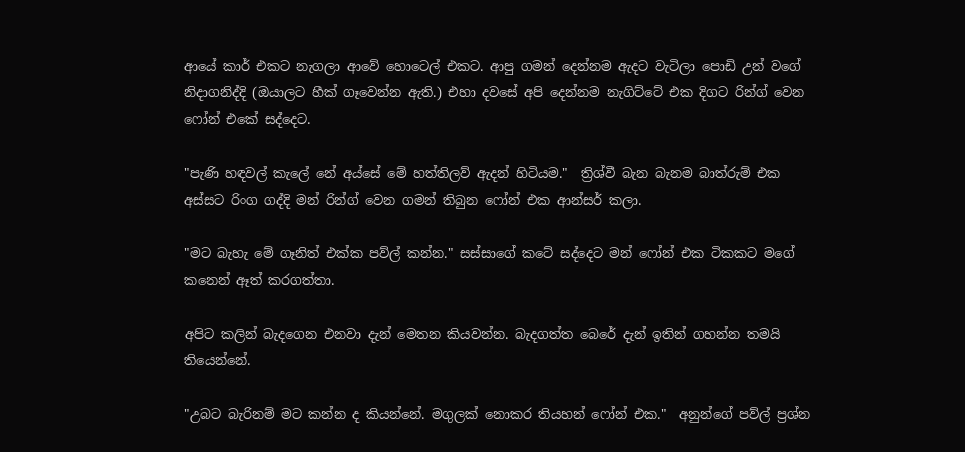ආයේ කාර් එකට නැගලා ආවේ හොටෙල් එකට. ආපු ගමන් දෙන්නම ඇදට වැටිලා පොඩි උන් වගේ නිදාගනිද්දි (ඔයාලට හීක් ගෑවෙන්න ඇති.) එහා දවසේ අපි දෙන්නම නැගිට්ටේ එක දිගට රින්ග් වෙන ෆෝන් එකේ සද්දෙට.

"පැණි හඳවල් කැලේ නේ අය්සේ මේ හත්තිලව් ඇදන් හිටියම."  ත්‍රිශ්වී බැන බැනම බාත්රුම් එක අස්සට රිංග ගද්දි මන් රින්ග් වෙන ගමන් තිබුන ෆෝන් එක ආන්සර් කලා.

"මට බැහැ මේ ගෑනිත් එක්ක පව්ල් කන්න." සස්සාගේ කටේ සද්දෙට මන් ෆෝන් එක ටිකකට මගේ කනෙන් ඈත් කරගත්තා.

අපිට කලින් බැදගෙන එනවා දැන් මෙතන කියවන්න. බැදගත්ත බෙරේ දැන් ඉතින් ගහන්න තමයි තියෙන්නේ.

"උබට බැරිනම් මට කන්න ද කියන්නේ. මගුලක් නොකර තියහන් ෆෝන් එක."  අනුන්ගේ පව්ල් ප්‍රශ්න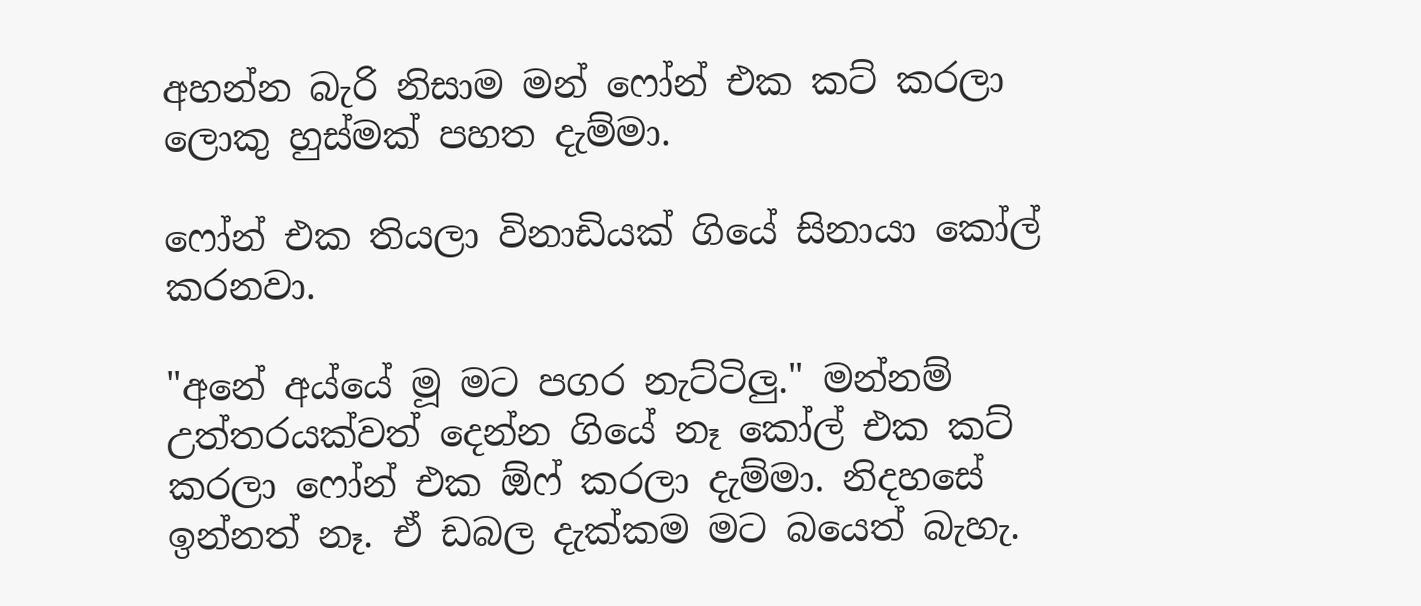අහන්න බැරි නිසාම මන් ෆෝන් එක කට් කරලා ලොකු හුස්මක් පහත දැම්මා.

ෆෝන් එක තියලා විනාඩියක් ගියේ සිනායා කෝල් කරනවා.

"අනේ අය්යේ මූ මට පගර නැට්ටිලු." මන්නම් උත්තරයක්වත් දෙන්න ගියේ නෑ කෝල් එක කට් කරලා ෆෝන් එක ඕෆ් කරලා දැම්මා. නිදහසේ ඉන්නත් නෑ. ඒ ඩබල දැක්කම මට බයෙත් බැහැ.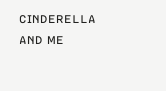ᴄɪɴᴅᴇʀᴇʟʟᴀ ᴀɴᴅ ᴍᴇ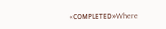«ᴄᴏᴍᴩʟᴇᴛᴇᴅ»Where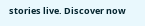stories live. Discover now